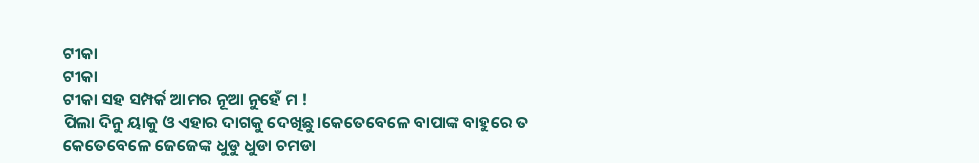ଟୀକା
ଟୀକା
ଟୀକା ସହ ସମ୍ପର୍କ ଆମର ନୂଆ ନୁହେଁ ମ !
ପିଲା ଦିନୁ ୟାକୁ ଓ ଏହାର ଦାଗକୁ ଦେଖିଛୁ।କେତେବେଳେ ବାପାଙ୍କ ବାହୁରେ ତ କେତେବେଳେ ଜେଜେଙ୍କ ଧୁଡୁ ଧୁଡା ଚମଡା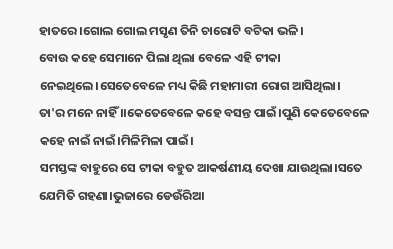ହାତରେ ।ଗୋଲ ଗୋଲ ମସୃଣ ତିନି ଚାରୋଟି ବଟିକା ଭଳି।
ବୋଉ କହେ ସେମାନେ ପିଲା ଥିଲା ବେଳେ ଏହି ଟୀକା ନେଇଥିଲେ।ସେତେବେଳେ ମଧ୍ୟ କିଛି ମହାମାରୀ ରୋଗ ଆସିଥିଲା।
ତା'ର ମନେ ନାହିଁ ।।କେତେବେଳେ କହେ ବସନ୍ତ ପାଇଁ।ପୁଣି କେତେବେଳେ କହେ ନାଇଁ ନାଇଁ।ମିଳିମିଳା ପାଇଁ।
ସମସ୍ତଙ୍କ ବାହୁରେ ସେ ଟୀକା ବହୁତ ଆକର୍ଷଣୀୟ ଦେଖା ଯାଉଥିଲା।ସତେ ଯେମିତି ଗହଣା।ଭୁଜାରେ ଡେଉଁରିଆ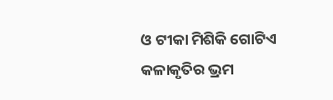ଓ ଟୀକା ମିଶିକି ଗୋଟିଏ କଳାକୃତିର ଭ୍ରମ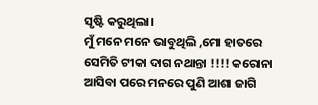ସୃଷ୍ଟି କରୁଥିଲା।
ମୁଁ ମନେ ମନେ ଭାବୁଥିଲି ,ମୋ ହାତରେ ସେମିତି ଟୀକା ଦାଗ ନଥାନ୍ତା !!!! କରୋନା ଆସିବା ପରେ ମନରେ ପୁଣି ଆଶା ଜାଗି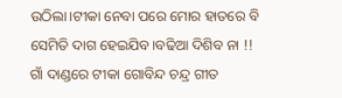ଉଠିଲା।ଟୀକା ନେବା ପରେ ମୋର ହାତରେ ବି ସେମିତି ଦାଗ ହେଇଯିବ।ବଢିଆ ଦିଶିବ ନା !!
ଗାଁ ଦାଣ୍ଡରେ ଟୀକା ଗୋବିନ୍ଦ ଚନ୍ଦ୍ର ଗୀତ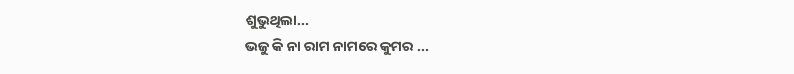ଶୁଭୁଥିଲା...
ଭଜୁ କି ନା ରାମ ନାମରେ କୁମର ...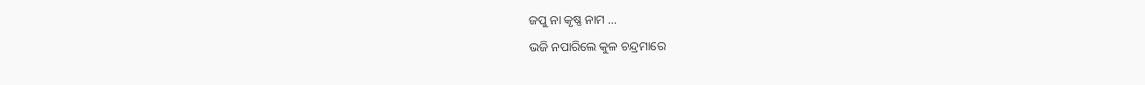ଜପୁ ନା କୃଷ୍ଣ ନାମ ...
ଭଜି ନପାରିଲେ କୁଳ ଚନ୍ଦ୍ରମାରେ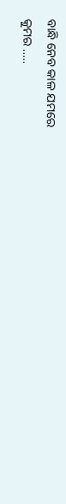ବାନ୍ଧି ନେବ କାଳ ଯମରେ
କୁମର .....